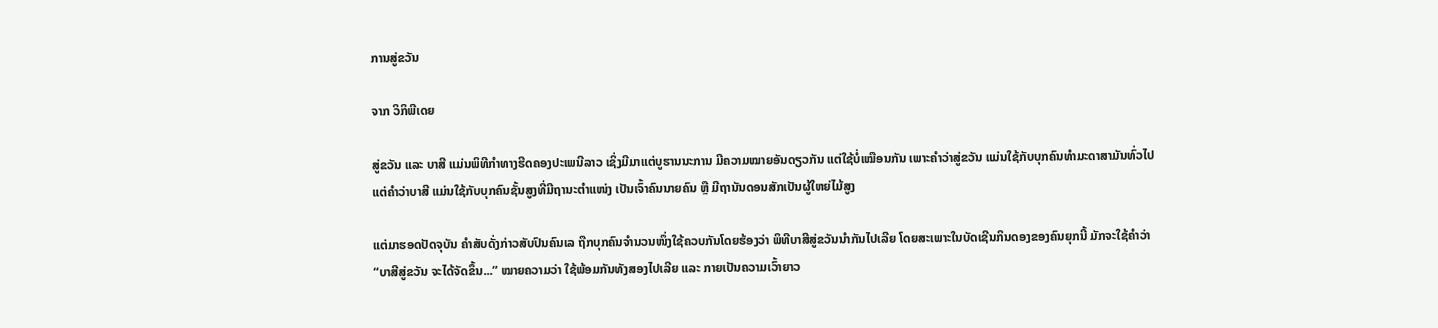ການສູ່ຂວັນ

ຈາກ ວິກິພີເດຍ

ສູ່ຂວັນ ແລະ ບາສີ ແມ່ນພິທີກຳທາງຮີດຄອງປະເພນີລາວ ເຊິ່ງມີມາແຕ່ບູຮານນະການ ມີຄວາມໝາຍອັນດຽວກັນ ແຕ່ໃຊ້ບໍ່ເໝືອນກັນ ເພາະຄຳວ່າສູ່ຂວັນ ແມ່ນໃຊ້ກັບບຸກຄົນທຳມະດາສາມັນທົ່ວໄປ ແຕ່ຄຳວ່າບາສີ ແມ່ນໃຊ້ກັບບຸກຄົນຊັ້ນສູງທີ່ມີຖານະຕຳແໜ່ງ ເປັນເຈົ້າຄົນນາຍຄົນ ຫຼື ມີຖານັນດອນສັກເປັນຜູ້ໃຫຍ່ໄມ້ສູງ

ແຕ່ມາຮອດປັດຈຸບັນ ຄຳສັບດັ່ງກ່າວສັບປົນຄົນເລ ຖືກບຸກຄົນຈຳນວນໜຶ່ງໃຊ້ຄວບກັນໂດຍຮ້ອງວ່າ ພິທີບາສີສູ່ຂວັນນຳກັນໄປເລີຍ ໂດຍສະເພາະໃນບັດເຊີນກິນດອງຂອງຄົນຍຸກນີ້ ມັກຈະໃຊ້ຄຳວ່າ “ບາສີສູ່ຂວັນ ຈະໄດ້ຈັດຂຶ້ນ...” ໝາຍຄວາມວ່າ ໃຊ້ພ້ອມກັນທັງສອງໄປເລີຍ ແລະ ກາຍເປັນຄວາມເວົ້າຍາວ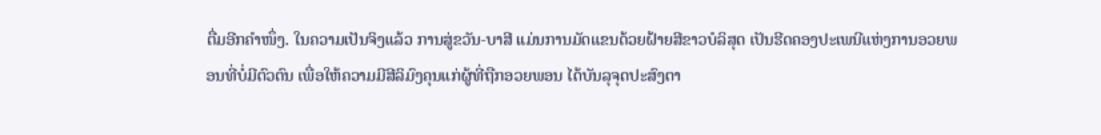ຕື່ມອີກຄຳໜຶ່ງ. ໃນຄວາມເປັນຈິງແລ້ວ ການສູ່ຂວັນ-ບາສີ ແມ່ນການມັດແຂນດ້ວຍຝ້າຍສີຂາວບໍລິສຸດ ເປັນຮີດຄອງປະເພນີແຫ່ງການອວຍພອນທີ່ບໍ່ມີຕົວຕົນ ເພື່ອໃຫ້ຄວາມມີສີລິມົງຄຸນແກ່ຜູ້ທີ່ຖືກອວຍພອນ ໄດ້ບັນລຸຈຸດປະສົງຕາ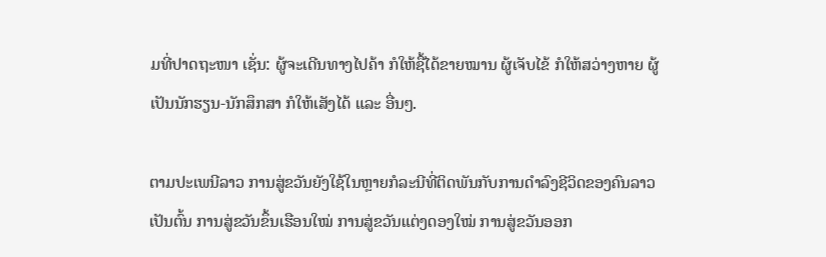ມທີ່ປາດຖະໜາ ເຊັ່ນ: ຜູ້ຈະເດີນທາງໄປຄ້າ ກໍໃຫ້ຊື້ໄດ້ຂາຍໝານ ຜູ້ເຈັບໄຂ້ ກໍໃຫ້ສວ່າງຫາຍ ຜູ້ເປັນນັກຮຽນ-ນັກສຶກສາ ກໍໃຫ້ເສັງໄດ້ ແລະ ອື່ນໆ.

ຕາມປະເພນີລາວ ການສູ່ຂວັນຍັງໃຊ້ໃນຫຼາຍກໍລະນີທີ່ຕິດພັນກັບການດຳລົງຊີວິດຂອງຄົນລາວ ເປັນຕົ້ນ ການສູ່ຂວັນຂຶ້ນເຮືອນໃໝ່ ການສູ່ຂວັນແຕ່ງດອງໃໝ່ ການສູ່ຂວັນອອກ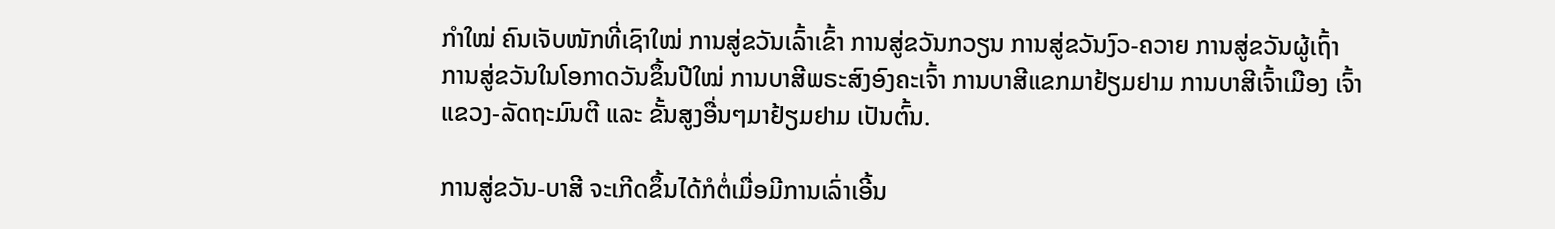ກຳໃໝ່ ຄົນເຈັບໜັກທີ່ເຊົາໃໝ່ ການສູ່ຂວັນເລົ້າເຂົ້າ ການສູ່ຂວັນກວຽນ ການສູ່ຂວັນງົວ-ຄວາຍ ການສູ່ຂວັນຜູ້ເຖົ້າ ການສູ່ຂວັນໃນໂອກາດວັນຂຶ້ນປີໃໝ່ ການບາສີພຣະສົງອົງຄະເຈົ້າ ການບາສີແຂກມາຢ້ຽມຢາມ ການບາສີເຈົ້າເມືອງ ເຈົ້າແຂວງ-ລັດຖະມົນຕີ ແລະ ຂັ້ນສູງອື່ນໆມາຢ້ຽມຢາມ ເປັນຕົ້ນ.

ການສູ່ຂວັນ-ບາສີ ຈະເກີດຂຶ້ນໄດ້ກໍຕໍ່ເມື່ອມີການເລົ່າເອີ້ນ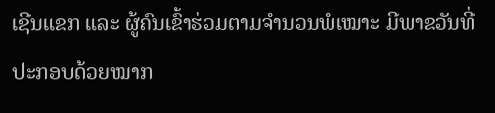ເຊີນແຂກ ແລະ ຜູ້ຄົນເຂົ້າຮ່ວມຕາມຈຳນວນພໍເໝາະ ມີພາຂວັນທີ່ປະກອບດ້ວຍໝາກ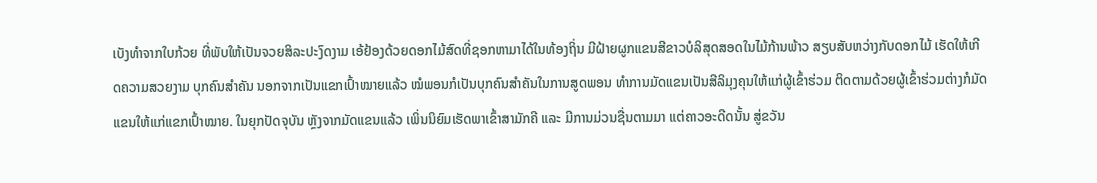ເບັງທຳຈາກໃບກ້ວຍ ທີ່ພັບໃຫ້ເປັນຈວຍສິລະປະງົດງາມ ເອ້ຢ້ອງດ້ວຍດອກໄມ້ສົດທີ່ຊອກຫາມາໄດ້ໃນທ້ອງຖິ່ນ ມີຝ້າຍຜູກແຂນສີຂາວບໍລິສຸດສອດໃນໄມ້ກ້ານພ້າວ ສຽບສັບຫວ່າງກັບດອກໄມ້ ເຮັດໃຫ້ເກີດຄວາມສວຍງາມ ບຸກຄົນສຳຄັນ ນອກຈາກເປັນແຂກເປົ້າໝາຍແລ້ວ ໝໍພອນກໍເປັນບຸກຄົນສຳຄັນໃນການສູດພອນ ທຳການມັດແຂນເປັນສີລິມຸງຄຸນໃຫ້ແກ່ຜູ້ເຂົ້າຮ່ວມ ຕິດຕາມດ້ວຍຜູ້ເຂົ້າຮ່ວມຕ່າງກໍມັດແຂນໃຫ້ແກ່ແຂກເປົ້າໝາຍ. ໃນຍຸກປັດຈຸບັນ ຫຼັງຈາກມັດແຂນແລ້ວ ເພິ່ນນິຍົມເຮັດພາເຂົ້າສາມັກຄີ ແລະ ມີການມ່ວນຊື່ນຕາມມາ ແຕ່ຄາວອະດີດນັ້ນ ສູ່ຂວັນ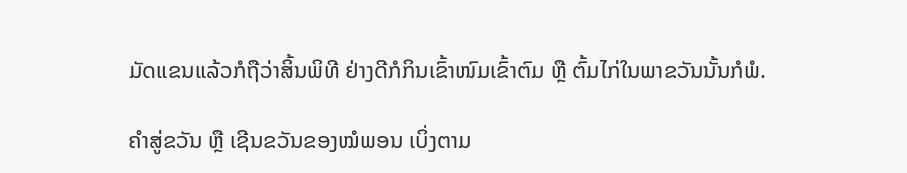ມັດແຂນແລ້ວກໍຖືວ່າສິ້ນພິທີ ຢ່າງດີກໍກິນເຂົ້າໜົມເຂົ້າຕົມ ຫຼື ຕົ້ມໄກ່ໃນພາຂວັນນັ້ນກໍພໍ.

ຄຳສູ່ຂວັນ ຫຼື ເຊີນຂວັນຂອງໝໍພອນ ເບິ່ງຕາມ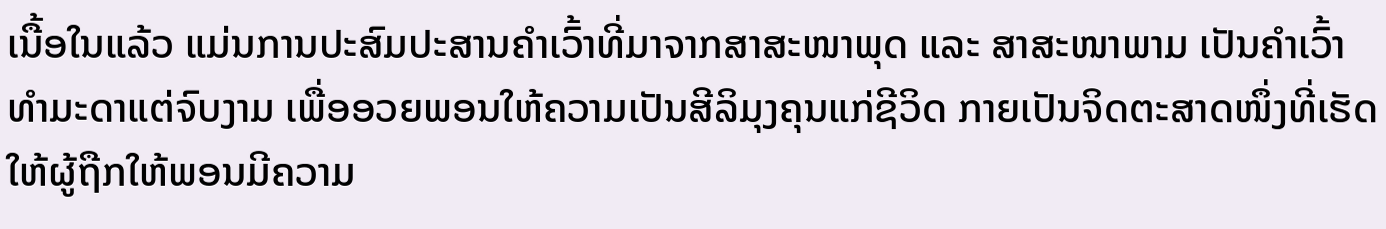ເນື້ອໃນແລ້ວ ແມ່ນການປະສົມປະສານຄຳເວົ້າທີ່ມາຈາກສາສະໜາພຸດ ແລະ ສາສະໜາພາມ ເປັນຄຳເວົ້າທຳມະດາແຕ່ຈົບງາມ ເພື່ອອວຍພອນໃຫ້ຄວາມເປັນສີລິມຸງຄຸນແກ່ຊີວິດ ກາຍເປັນຈິດຕະສາດໜຶ່ງທີ່ເຮັດໃຫ້ຜູ້ຖືກໃຫ້ພອນມີຄວາມ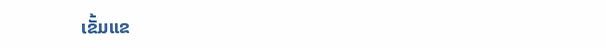ເຂັ້ມແຂ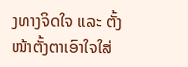ງທາງຈິດໃຈ ແລະ ຕັ້ງໜ້າຕັ້ງຕາເອົາໃຈໃສ່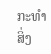ກະທຳສິ່ງ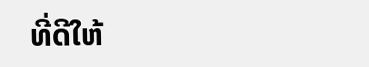ທີ່ດີໃຫ້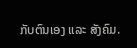ກັບຕົນເອງ ແລະ ສັງຄົມ.